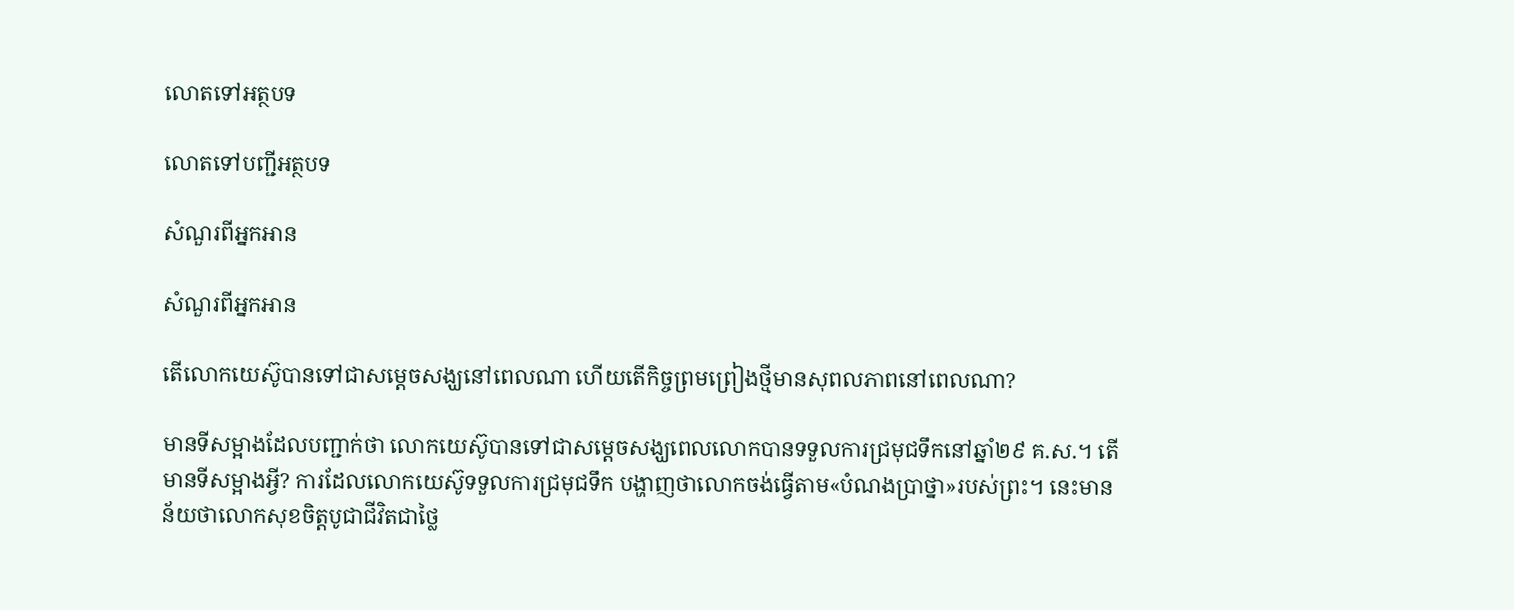លោតទៅអត្ថបទ

លោតទៅបញ្ជីអត្ថបទ

សំណួរពីអ្នកអាន

សំណួរពីអ្នកអាន

តើលោកយេស៊ូបានទៅជាសម្ដេចសង្ឃនៅពេលណា ហើយតើកិច្ចព្រមព្រៀងថ្មីមានសុពលភាពនៅពេលណា?

មានទីសម្អាងដែលបញ្ជាក់ថា លោកយេស៊ូបានទៅជាសម្ដេចសង្ឃពេលលោកបានទទួលការជ្រមុជទឹកនៅឆ្នាំ២៩ គ.ស.។ តើមានទីសម្អាងអ្វី? ការដែលលោកយេស៊ូទទួលការជ្រមុជទឹក បង្ហាញថាលោកចង់ធ្វើតាម«បំណងប្រាថ្នា»របស់ព្រះ។ នេះមានន័យថាលោកសុខចិត្តបូជាជីវិតជាថ្លៃ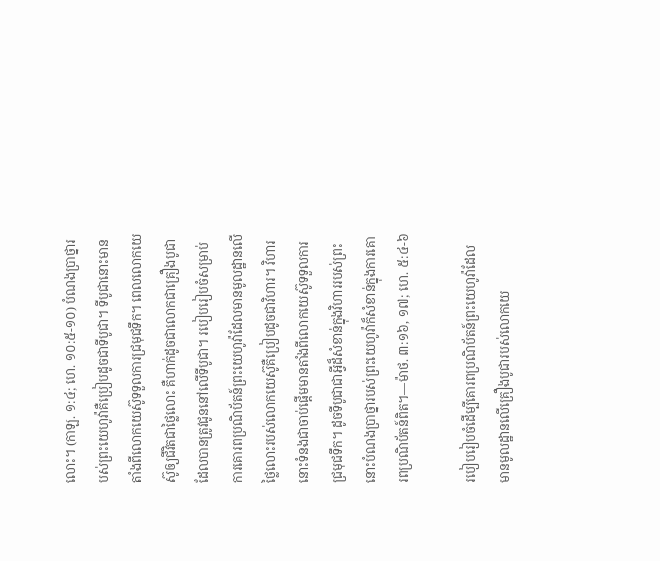លោះ។ (កាឡ. ១:៤; ហេ. ១០:៥-១០) បំណងប្រាថ្នារបស់ព្រះយេហូវ៉ាគឺប្រៀបដូចជាទីបូជា។ ទីបូជានោះមានតាំងពីលោកយេស៊ូទទួលការជ្រមុជទឹក។ ពេលលោកយេស៊ូឲ្យជីវិតជាថ្លៃលោះ គឺហាក់ដូចជាលោកជាគ្រឿងបូជាដែលបានត្រូវជូននៅលើទីបូជា។ របៀបរៀបចំសម្រាប់ការគោរពប្រណិប័តន៍ព្រះយេហូវ៉ាដែលមានមូលដ្ឋានលើថ្លៃលោះរបស់លោកយេស៊ូគឺប្រៀបដូចជាវិហារ។ វិហារនោះទំនងជាចាប់ផ្ដើមមានតាំងពីលោកយេស៊ូទទួលការជ្រមុជទឹក។ ដូចទីបូជាជាអ្វីដ៏សំខាន់ក្នុងវិហាររបស់ព្រះ នោះបំណងប្រាថ្នារបស់ព្រះយេហូវ៉ាក៏សំខាន់ក្នុងការគោរពប្រណិប័តន៍ពិត។—ម៉ាថ. ៣:១៦, ១៧; ហេ. ៥:៤-៦

របៀបរៀបចំដើម្បីគោរពប្រណិប័តន៍ព្រះយេហូវ៉ាដែលមានមូលដ្ឋានលើគ្រឿងបូជារបស់លោកយេ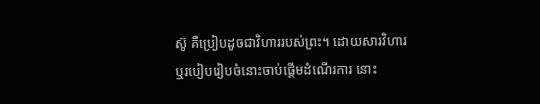ស៊ូ គឺប្រៀបដូចជាវិហាររបស់ព្រះ។ ដោយសារវិហារឬរបៀបរៀបចំនោះចាប់ផ្ដើមដំណើរការ នោះ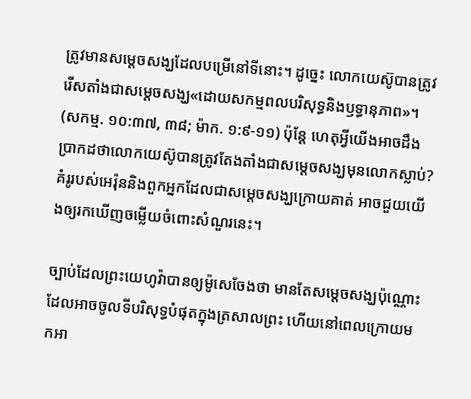ត្រូវមានសម្ដេចសង្ឃដែលបម្រើនៅទីនោះ។ ដូច្នេះ លោកយេស៊ូបានត្រូវរើសតាំងជាសម្ដេចសង្ឃ«ដោយសកម្មពលបរិសុទ្ធនិងឫទ្ធានុភាព»។ (សកម្ម. ១០:៣៧, ៣៨; ម៉ាក. ១:៩-១១) ប៉ុន្តែ ហេតុអ្វីយើងអាចដឹងប្រាកដថាលោកយេស៊ូបានត្រូវតែងតាំងជាសម្ដេចសង្ឃមុនលោកស្លាប់? គំរូរបស់អេរ៉ុននិងពួកអ្នកដែលជាសម្ដេចសង្ឃក្រោយគាត់ អាចជួយយើងឲ្យរកឃើញចម្លើយចំពោះសំណួរនេះ។

ច្បាប់ដែលព្រះយេហូវ៉ាបានឲ្យម៉ូសេចែងថា មានតែសម្ដេចសង្ឃប៉ុណ្ណោះដែលអាចចូលទីបរិសុទ្ធបំផុតក្នុងត្រសាលព្រះ ហើយនៅពេលក្រោយមកអា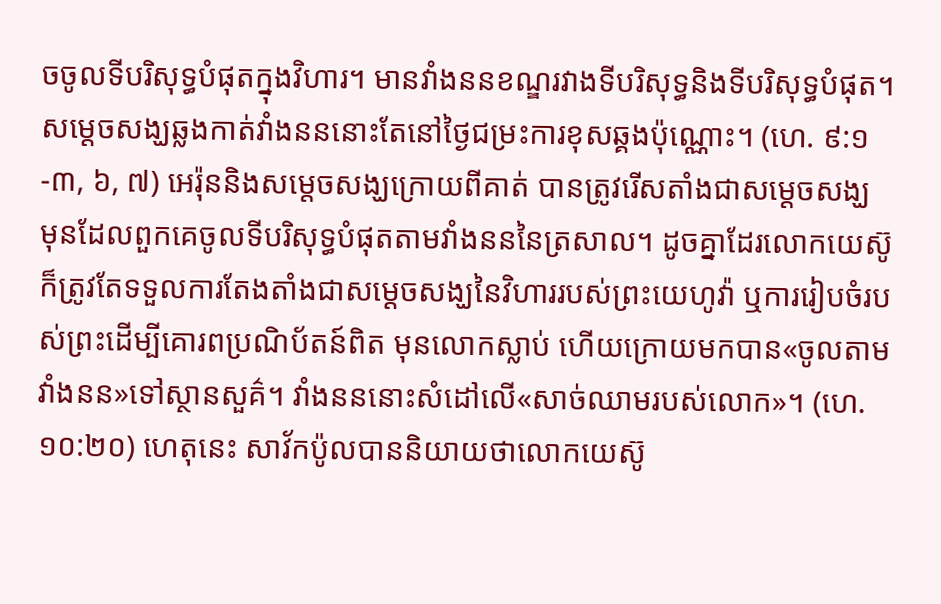ចចូលទីបរិសុទ្ធបំផុតក្នុងវិហារ។ មានវាំងននខណ្ឌរវាងទីបរិសុទ្ធនិងទីបរិសុទ្ធបំផុត។ សម្ដេចសង្ឃឆ្លងកាត់វាំងនននោះតែនៅថ្ងៃជម្រះការខុសឆ្គងប៉ុណ្ណោះ។ (ហេ. ៩:១-៣, ៦, ៧) អេរ៉ុននិងសម្ដេចសង្ឃក្រោយពីគាត់ បានត្រូវរើសតាំងជាសម្ដេចសង្ឃ មុនដែលពួកគេចូលទីបរិសុទ្ធបំផុតតាមវាំងនននៃត្រសាល។ ដូចគ្នាដែរលោកយេស៊ូក៏ត្រូវតែទទួលការតែងតាំងជាសម្ដេចសង្ឃនៃវិហាររបស់ព្រះយេហូវ៉ា ឬការរៀបចំរបស់ព្រះដើម្បីគោរពប្រណិប័តន៍ពិត មុនលោកស្លាប់ ហើយក្រោយមកបាន«ចូលតាមវាំងនន»ទៅស្ថានសួគ៌។ វាំងនននោះសំដៅលើ«សាច់ឈាមរបស់លោក»។ (ហេ. ១០:២០) ហេតុនេះ សាវ័កប៉ូលបាននិយាយថាលោកយេស៊ូ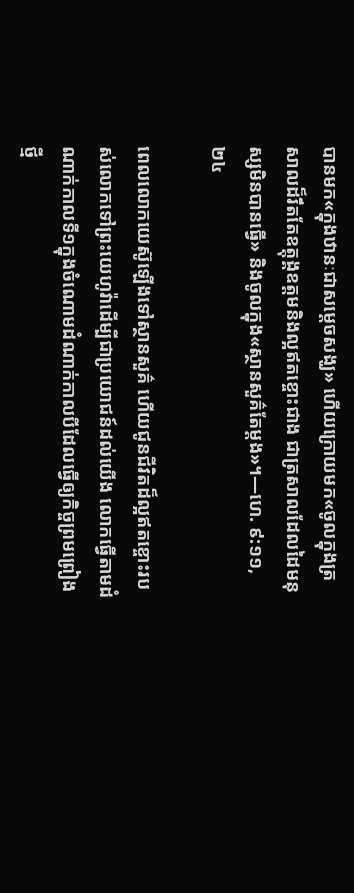បានមក«ក្នុងឋានៈជាសម្ដេចសង្ឃ» ហើយក្រោយមក«ចូលក្នុងត្រសាលដ៏រឹតតែឧត្ដុង្គឧត្ដមនិងល្អឥតខ្ចោះជាង ជាត្រសាលដែលដៃមនុស្សមិនបានធ្វើ» និងចូលក្នុង«ស្ថានសួគ៌តែម្ដង»។—ហេ. ៩:១១, ២៤

ពេលលោកយេស៊ូឡើងទៅស្ថានសួគ៌ ហើយជូនជីវិតដ៏ល្អឥតខ្ចោះរបស់លោកទៅព្រះយេហូវ៉ាដើម្បីជាប្រយោជន៍ដល់យើង លោកធ្វើតាមដំណាក់កាលទី១ក្នុងចំណោមដំណាក់កាលបីដែលធ្វើឲ្យកិច្ចព្រមព្រៀងថ្មី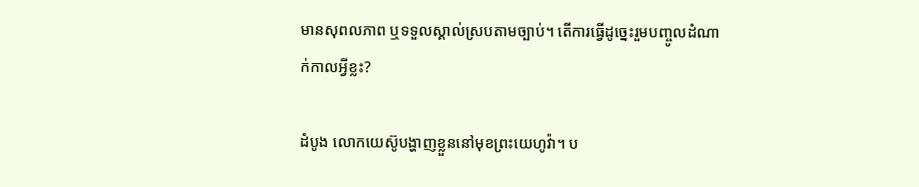មានសុពលភាព ឬទទួលស្គាល់ស្របតាមច្បាប់។ តើការធ្វើដូច្នេះរួមបញ្ចូលដំណាក់កាលអ្វីខ្លះ?

ដំបូង លោកយេស៊ូបង្ហាញខ្លួននៅមុខព្រះយេហូវ៉ា។ ប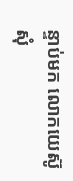ន្ទាប់មក លោកយេស៊ូសុំ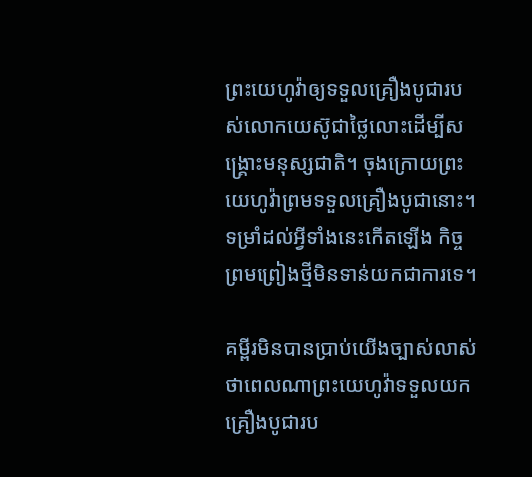ព្រះយេហូវ៉ាឲ្យទទួលគ្រឿងបូជារបស់លោកយេស៊ូជាថ្លៃលោះដើម្បីសង្គ្រោះមនុស្សជាតិ។ ចុងក្រោយព្រះយេហូវ៉ាព្រមទទួលគ្រឿងបូជានោះ។ ទម្រាំដល់អ្វីទាំងនេះកើតឡើង កិច្ចព្រមព្រៀងថ្មីមិនទាន់យកជាការទេ។

គម្ពីរមិនបានប្រាប់យើងច្បាស់លាស់ថាពេលណាព្រះយេហូវ៉ាទទួលយកគ្រឿងបូជារប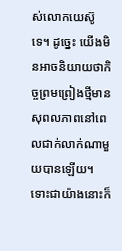ស់លោកយេស៊ូទេ។ ដូច្នេះ យើងមិនអាចនិយាយថាកិច្ចព្រមព្រៀងថ្មីមានសុពលភាពនៅពេលជាក់លាក់ណាមួយបានឡើយ។ ទោះជាយ៉ាងនោះក៏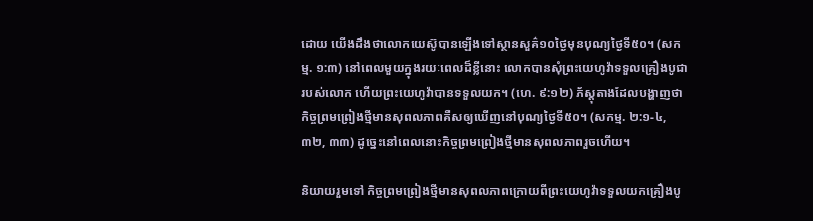ដោយ យើងដឹងថាលោកយេស៊ូបានឡើងទៅស្ថានសួគ៌១០ថ្ងៃមុនបុណ្យថ្ងៃទី៥០។ (សកម្ម. ១:៣) នៅពេលមួយក្នុងរយៈពេលដ៏ខ្លីនោះ លោកបានសុំព្រះយេហូវ៉ាទទួលគ្រឿងបូជារបស់លោក ហើយព្រះយេហូវ៉ាបានទទួលយក។ (ហេ. ៩:១២) ភ័ស្តុតាងដែលបង្ហាញថាកិច្ចព្រមព្រៀងថ្មីមានសុពលភាពគឺសឲ្យឃើញនៅបុណ្យថ្ងៃទី៥០។ (សកម្ម. ២:១-៤, ៣២, ៣៣) ដូច្នេះនៅពេលនោះកិច្ចព្រមព្រៀងថ្មីមានសុពលភាពរួចហើយ។

និយាយរួមទៅ កិច្ចព្រមព្រៀងថ្មីមានសុពលភាពក្រោយពីព្រះយេហូវ៉ាទទួលយកគ្រឿងបូ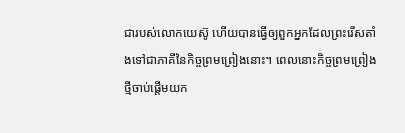ជារបស់លោកយេស៊ូ ហើយបានធ្វើឲ្យពួកអ្នកដែលព្រះរើសតាំងទៅជាភាគីនៃកិច្ចព្រមព្រៀងនោះ។ ពេលនោះកិច្ចព្រមព្រៀងថ្មីចាប់ផ្ដើមយក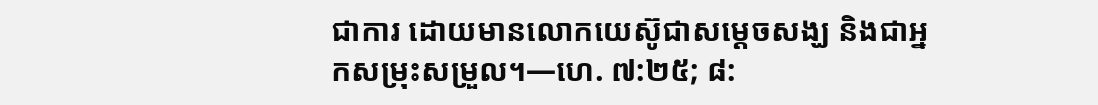ជាការ ដោយមានលោកយេស៊ូជាសម្ដេចសង្ឃ និងជាអ្នកសម្រុះសម្រួល។—ហេ. ៧:២៥; ៨: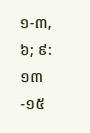១-៣, ៦; ៩:១៣-១៥